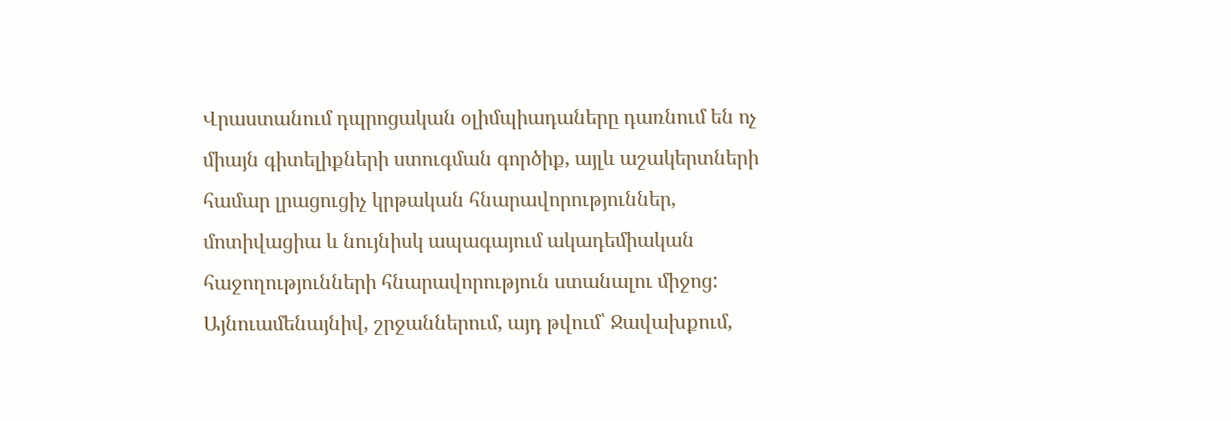Վրաստանում դպրոցական օլիմպիադաները դառնում են ոչ միայն գիտելիքների ստուգման գործիք, այլև աշակերտների համար լրացուցիչ կրթական հնարավորություններ, մոտիվացիա և նույնիսկ ապագայում ակադեմիական հաջողությունների հնարավորություն ստանալու միջոց: Այնուամենայնիվ, շրջաններում, այդ թվում՝ Ջավախքում,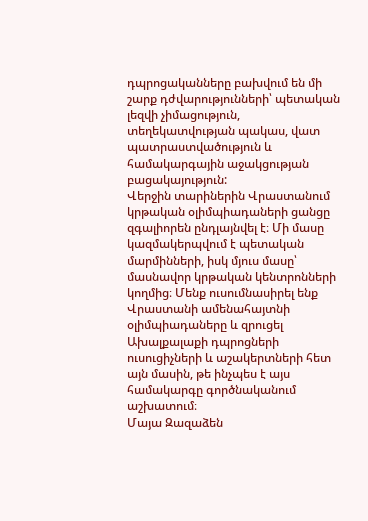դպրոցականները բախվում են մի շարք դժվարությունների՝ պետական լեզվի չիմացություն, տեղեկատվության պակաս, վատ պատրաստվածություն և համակարգային աջակցության բացակայություն:
Վերջին տարիներին Վրաստանում կրթական օլիմպիադաների ցանցը զգալիորեն ընդլայնվել է։ Մի մասը կազմակերպվում է պետական մարմինների, իսկ մյուս մասը՝ մասնավոր կրթական կենտրոնների կողմից։ Մենք ուսումնասիրել ենք Վրաստանի ամենահայտնի օլիմպիադաները և զրուցել Ախալքալաքի դպրոցների ուսուցիչների և աշակերտների հետ այն մասին, թե ինչպես է այս համակարգը գործնականում աշխատում։
Մայա Զազաձեն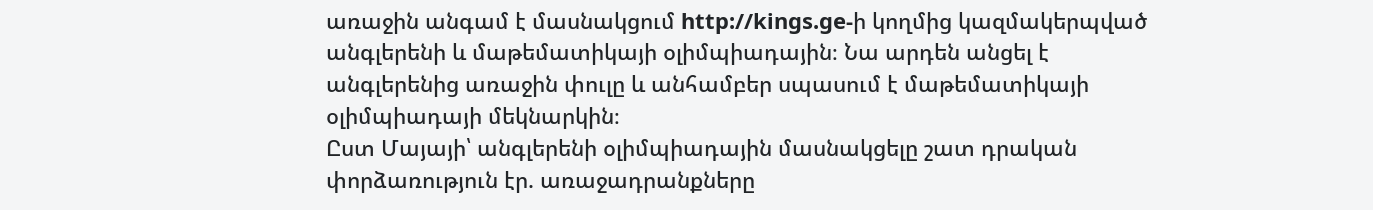առաջին անգամ է մասնակցում http://kings.ge-ի կողմից կազմակերպված անգլերենի և մաթեմատիկայի օլիմպիադային։ Նա արդեն անցել է անգլերենից առաջին փուլը և անհամբեր սպասում է մաթեմատիկայի օլիմպիադայի մեկնարկին։
Ըստ Մայայի՝ անգլերենի օլիմպիադային մասնակցելը շատ դրական փորձառություն էր. առաջադրանքները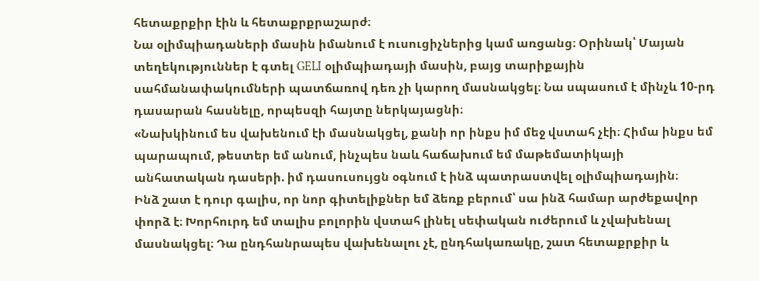հետաքրքիր էին և հետաքրքրաշարժ։
Նա օլիմպիադաների մասին իմանում է ուսուցիչներից կամ առցանց։ Օրինակ՝ Մայան տեղեկություններ է գտել GELI օլիմպիադայի մասին, բայց տարիքային սահմանափակումների պատճառով դեռ չի կարող մասնակցել։ Նա սպասում է մինչև 10-րդ դասարան հասնելը, որպեսզի հայտը ներկայացնի։
«Նախկինում ես վախենում էի մասնակցել, քանի որ ինքս իմ մեջ վստահ չէի։ Հիմա ինքս եմ պարապում, թեստեր եմ անում, ինչպես նաև հաճախում եմ մաթեմատիկայի անհատական դասերի. իմ դասուսույցն օգնում է ինձ պատրաստվել օլիմպիադային։
Ինձ շատ է դուր գալիս, որ նոր գիտելիքներ եմ ձեռք բերում՝ սա ինձ համար արժեքավոր փորձ է։ Խորհուրդ եմ տալիս բոլորին վստահ լինել սեփական ուժերում և չվախենալ մասնակցել։ Դա ընդհանրապես վախենալու չէ, ընդհակառակը, շատ հետաքրքիր և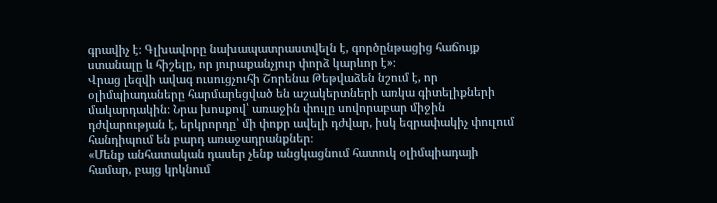գրավիչ է։ Գլխավորը նախապատրաստվելն է, գործընթացից հաճույք ստանալը և հիշելը, որ յուրաքանչյուր փորձ կարևոր է»։
Վրաց լեզվի ավագ ուսուցչուհի Շորենա Թեթվաձեն նշում է, որ օլիմպիադաները հարմարեցված են աշակերտների առկա գիտելիքների մակարդակին։ Նրա խոսքով՝ առաջին փուլը սովորաբար միջին դժվարության է, երկրորդը՝ մի փոքր ավելի դժվար, իսկ եզրափակիչ փուլում հանդիպում են բարդ առաջադրանքներ։
«Մենք անհատական դասեր չենք անցկացնում հատուկ օլիմպիադայի համար, բայց կրկնում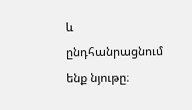և ընդհանրացնում ենք նյութը։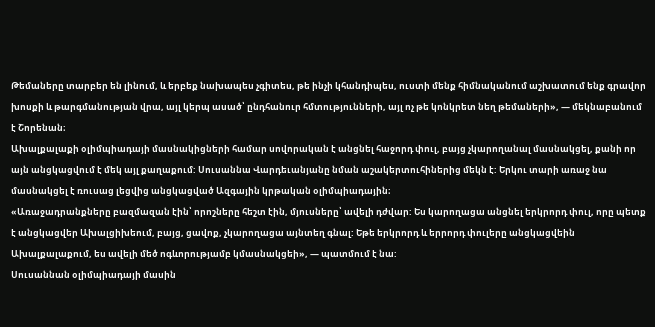Թեմաները տարբեր են լինում, և երբեք նախապես չգիտես, թե ինչի կհանդիպես, ուստի մենք հիմնականում աշխատում ենք գրավոր խոսքի և թարգմանության վրա, այլ կերպ ասած՝ ընդհանուր հմտությունների, այլ ոչ թե կոնկրետ նեղ թեմաների», — մեկնաբանում է Շորենան։
Ախալքալաքի օլիմպիադայի մասնակիցների համար սովորական է անցնել հաջորդ փուլ, բայց չկարողանալ մասնակցել, քանի որ այն անցկացվում է մեկ այլ քաղաքում: Սուսաննա Վարդեւանյանը նման աշակերտուհիներից մեկն է: Երկու տարի առաջ նա մասնակցել է ռուսաց լեցվից անցկացված Ազգային կրթական օլիմպիադային։
«Առաջադրանքները բազմազան էին՝ որոշները հեշտ էին, մյուսները՝ ավելի դժվար: Ես կարողացա անցնել երկրորդ փուլ, որը պետք է անցկացվեր Ախալցիխեում, բայց, ցավոք, չկարողացա այնտեղ գնալ: Եթե երկրորդ և երրորդ փուլերը անցկացվեին Ախալքալաքում, ես ավելի մեծ ոգևորությամբ կմասնակցեի», — պատմում է նա:
Սուսաննան օլիմպիադայի մասին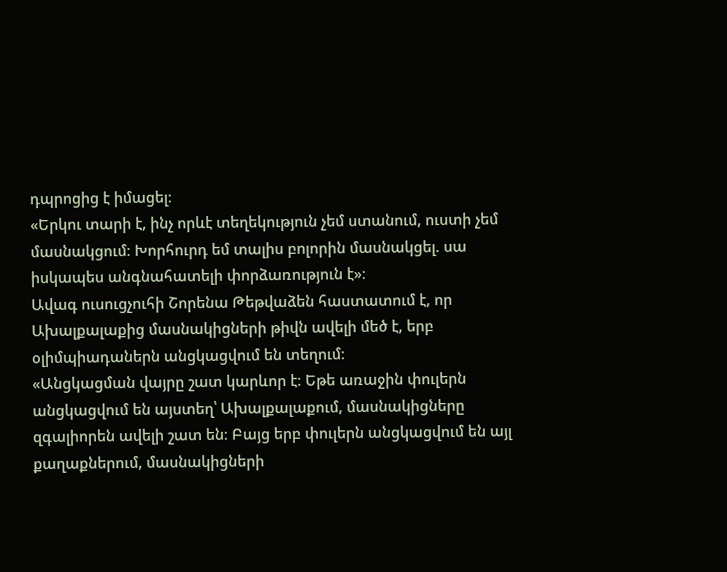դպրոցից է իմացել։
«Երկու տարի է, ինչ որևէ տեղեկություն չեմ ստանում, ուստի չեմ մասնակցում։ Խորհուրդ եմ տալիս բոլորին մասնակցել. սա իսկապես անգնահատելի փորձառություն է»։
Ավագ ուսուցչուհի Շորենա Թեթվաձեն հաստատում է, որ Ախալքալաքից մասնակիցների թիվն ավելի մեծ է, երբ օլիմպիադաներն անցկացվում են տեղում։
«Անցկացման վայրը շատ կարևոր է։ Եթե առաջին փուլերն անցկացվում են այստեղ՝ Ախալքալաքում, մասնակիցները զգալիորեն ավելի շատ են։ Բայց երբ փուլերն անցկացվում են այլ քաղաքներում, մասնակիցների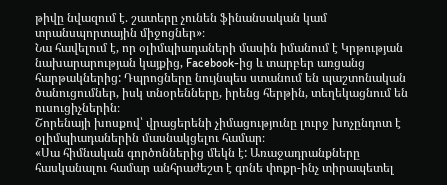թիվը նվազում է. շատերը չունեն ֆինանսական կամ տրանսպորտային միջոցներ»։
Նա հավելում է, որ օլիմպիադաների մասին իմանում է Կրթության նախարարության կայքից, Facebook-ից և տարբեր առցանց հարթակներից: Դպրոցները նույնպես ստանում են պաշտոնական ծանուցումներ, իսկ տնօրենները, իրենց հերթին, տեղեկացնում են ուսուցիչներին։
Շորենայի խոսքով՝ վրացերենի չիմացությունը լուրջ խոչընդոտ է օլիմպիադաներին մասնակցելու համար։
«Սա հիմնական գործոններից մեկն է: Առաջադրանքները հասկանալու համար անհրաժեշտ է գոնե փոքր-ինչ տիրապետել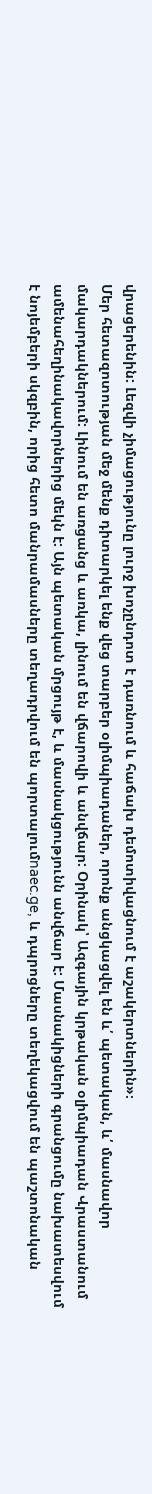վրացերենին: Լեզվի չիմացությունը լուրջ խոչընդոտ է դառնում և հաճախ դեմոտիվացնում է աշակերտներին»։
Մեր հետազոտության մեջ մենք դիտարկել ենք վեց տարբեր օլիմպիադաներ, որոնք անցկացվել են և՛ պետական, և՛ մասնավոր մակարդակներում: Լինում են առցանց և առկա, լինում են վճարովի և անվճար: Օրինակ՝ Ազգային կրթական օլիմպիադան Վրաստանում ամենահեղինակավորներից մեկն է: Այն պետական մրցույթ է, և մասնակցությունն անվճար է: Մասնակիցների գրանցումը նախատեսվում է նոյեմբերի սկզբին, որից հետո մանրամասները տեղադրվում են պորտալումnaec.ge, և դպրոցները տեղեկացվում են պաշտոնական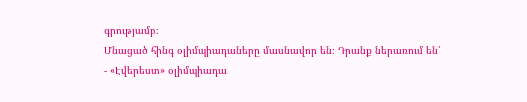գրությամբ։
Մնացած հինգ օլիմպիադաները մասնավոր են։ Դրանք ներառում են՝
- «Էվերեստ» օլիմպիադա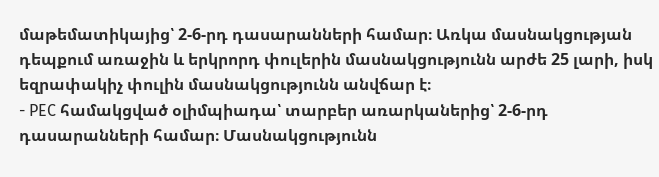մաթեմատիկայից՝ 2-6-րդ դասարանների համար։ Առկա մասնակցության դեպքում առաջին և երկրորդ փուլերին մասնակցությունն արժե 25 լարի, իսկ եզրափակիչ փուլին մասնակցությունն անվճար է։
- PEC համակցված օլիմպիադա՝ տարբեր առարկաներից՝ 2-6-րդ դասարանների համար։ Մասնակցությունն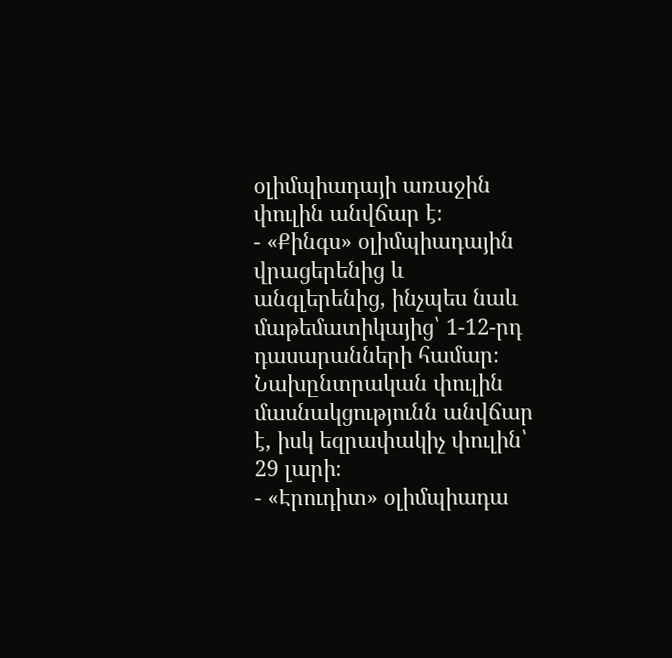օլիմպիադայի առաջին փուլին անվճար է։
- «Քինգս» օլիմպիադային վրացերենից և անգլերենից, ինչպես նաև մաթեմատիկայից՝ 1-12-րդ դասարանների համար։ Նախընտրական փուլին մասնակցությունն անվճար է, իսկ եզրափակիչ փուլին՝ 29 լարի։
- «Էրուդիտ» օլիմպիադա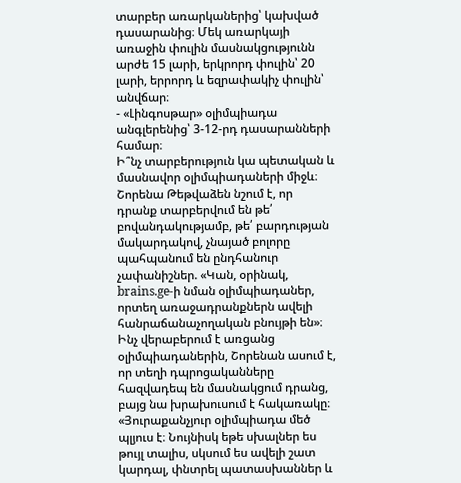տարբեր առարկաներից՝ կախված դասարանից։ Մեկ առարկայի առաջին փուլին մասնակցությունն արժե 15 լարի, երկրորդ փուլին՝ 20 լարի, երրորդ և եզրափակիչ փուլին՝ անվճար։
- «Լինգոսթար» օլիմպիադա անգլերենից՝ 3-12-րդ դասարանների համար։
Ի՞նչ տարբերություն կա պետական և մասնավոր օլիմպիադաների միջև։ Շորենա Թեթվաձեն նշում է, որ դրանք տարբերվում են թե՛ բովանդակությամբ, թե՛ բարդության մակարդակով, չնայած բոլորը պահպանում են ընդհանուր չափանիշներ. «Կան, օրինակ, brains.ge-ի նման օլիմպիադաներ, որտեղ առաջադրանքներն ավելի հանրաճանաչողական բնույթի են»։
Ինչ վերաբերում է առցանց օլիմպիադաներին, Շորենան ասում է, որ տեղի դպրոցականները հազվադեպ են մասնակցում դրանց, բայց նա խրախուսում է հակառակը։
«Յուրաքանչյուր օլիմպիադա մեծ պլյուս է։ Նույնիսկ եթե սխալներ ես թույլ տալիս, սկսում ես ավելի շատ կարդալ, փնտրել պատասխաններ և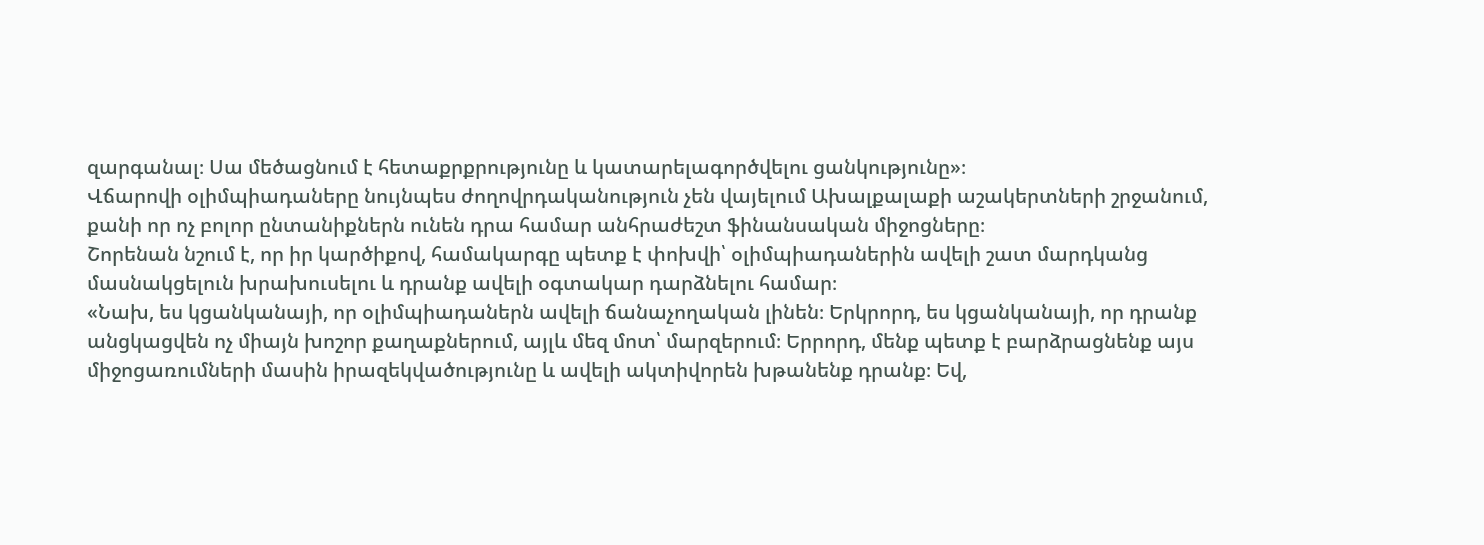զարգանալ։ Սա մեծացնում է հետաքրքրությունը և կատարելագործվելու ցանկությունը»։
Վճարովի օլիմպիադաները նույնպես ժողովրդականություն չեն վայելում Ախալքալաքի աշակերտների շրջանում, քանի որ ոչ բոլոր ընտանիքներն ունեն դրա համար անհրաժեշտ ֆինանսական միջոցները։
Շորենան նշում է, որ իր կարծիքով, համակարգը պետք է փոխվի՝ օլիմպիադաներին ավելի շատ մարդկանց մասնակցելուն խրախուսելու և դրանք ավելի օգտակար դարձնելու համար։
«Նախ, ես կցանկանայի, որ օլիմպիադաներն ավելի ճանաչողական լինեն։ Երկրորդ, ես կցանկանայի, որ դրանք անցկացվեն ոչ միայն խոշոր քաղաքներում, այլև մեզ մոտ՝ մարզերում։ Երրորդ, մենք պետք է բարձրացնենք այս միջոցառումների մասին իրազեկվածությունը և ավելի ակտիվորեն խթանենք դրանք։ Եվ,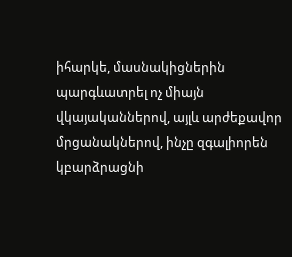իհարկե, մասնակիցներին պարգևատրել ոչ միայն վկայականներով, այլև արժեքավոր մրցանակներով, ինչը զգալիորեն կբարձրացնի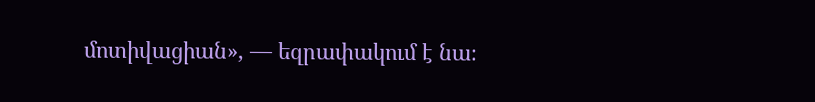մոտիվացիան», — եզրափակում է նա։